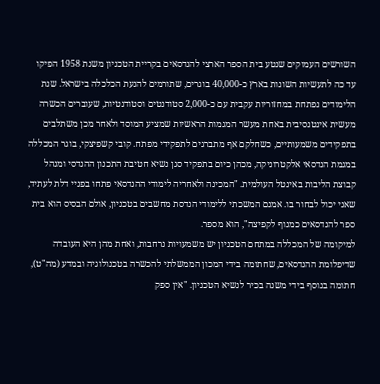השורשים העמוקים שנטע בית הספר הארצי להנדסאים בקריית הטכניון משנת 1958 הפיקו עד כה לתעשיות השונות בארץ כ-40,000 בוגרים, שתורמים להנעת הכלכלה בישראל. שנת הלימודים נפתחת במחזוריות עקבית עם כ-2,000 סטודנטים וסטודנטיות, שעוברים הכשרה מעשית אינטנסיבית באחת מעשר המגמות הראשיות שמציע המוסד ולאחר מכן משתלבים בתפקידים משמעותיים, כשחלקם אף מתברגים לתפקידי מפתח. קובי קשפיצקי, בוגר המכללה במגמת הנדסאי אלקטרוניקה, מכהן כיום בתפקיד סגן נשיא חטיבת התכנון ההנדסי ומנהל קבוצת הליבות באינטל העולמית. "המכינה ולאחריה לימודי ההנדסאי פתחו בפניי דלת לעתיד, שאני יכול לבחור בו. אמנם המשכתי ללימודי הנדסת מחשבים בטכניון, אולם הבסיס הוא בית ספר להנדסאים כמנוף לקפיצה", הוא מספר.
למיקומה של המכללה במתחם הטכניון יש משמעויות נרחבות, ואחת מהן היא העובדה שדיפלומת ההנדסאים, שחתומה בידי המכון הממשלתי להכשרה בטכנולוגיה ובמדע (מה"ט), חתומה בנוסף בידי משנה בכיר לנשיא הטכניון. "אין ספק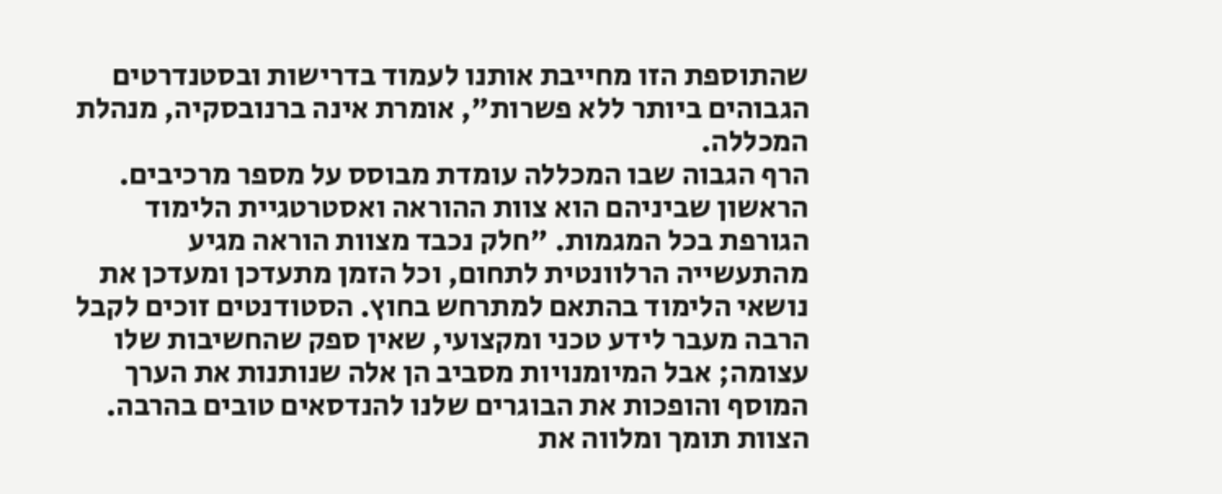שהתוספת הזו מחייבת אותנו לעמוד בדרישות ובסטנדרטים הגבוהים ביותר ללא פשרות", אומרת אינה ברנובסקיה, מנהלת המכללה.
הרף הגבוה שבו המכללה עומדת מבוסס על מספר מרכיבים. הראשון שביניהם הוא צוות ההוראה ואסטרטגיית הלימוד הגורפת בכל המגמות. "חלק נכבד מצוות הוראה מגיע מהתעשייה הרלוונטית לתחום, וכל הזמן מתעדכן ומעדכן את נושאי הלימוד בהתאם למתרחש בחוץ. הסטודנטים זוכים לקבל הרבה מעבר לידע טכני ומקצועי, שאין ספק שהחשיבות שלו עצומה; אבל המיומנויות מסביב הן אלה שנותנות את הערך המוסף והופכות את הבוגרים שלנו להנדסאים טובים בהרבה. הצוות תומך ומלווה את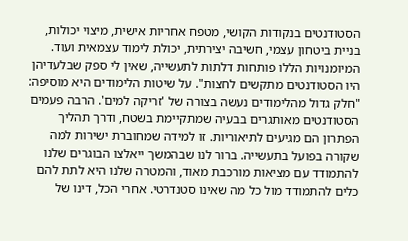הסטודנטים בנקודות הקושי, מטפח אחריות אישית, מיצוי יכולות, בניית ביטחון עצמי, חשיבה יצירתית, יכולת לימוד עצמאית ועוד. המיומנויות הללו פותחות דלתות לתעשייה, שאין לי ספק שבלעדיהן היו הסטודנטים מתקשים לחצות". על שיטות הלימודים היא מוסיפה: "חלק גדול מהלימודים נעשה בצורה של 'זריקה למים'. הרבה פעמים הסטודנטים מאותגרים בבעיה שמתקיימת בשטח, ודרך תהליך הפתרון הם מגיעים לתיאוריות. זו למידה שמחוברת ישירות למה שקורה בפועל בתעשייה. ברור לנו שבהמשך ייאלצו הבוגרים שלנו להתמודד עם מציאות מורכבת מאוד, והמטרה שלנו היא לתת להם כלים להתמודד מול כל מה שאינו סטנדרטי. אחרי הכל, דינו של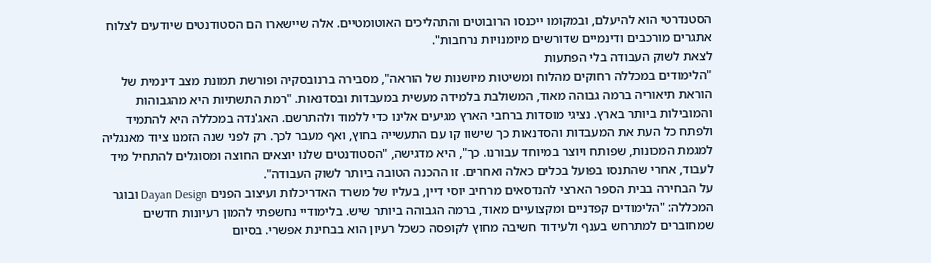הסטנדרטי הוא להיעלם, ובמקומו ייכנסו הרובוטים והתהליכים האוטומטיים. אלה שיישארו הם הסטודנטים שיודעים לצלוח אתגרים מורכבים ודינמיים שדורשים מיומנויות נרחבות".
לצאת לשוק העבודה בלי הפתעות
"הלימודים במכללה רחוקים מהלוח ומשיטות מיושנות של הוראה", מסבירה ברנובסקיה ופורשת תמונת מצב דינמית של הוראת תיאוריה ברמה גבוהה מאוד, המשולבת בלמידה מעשית במעבדות ובסדנאות. "רמת התשתיות היא מהגבוהות והמובילות ביותר בארץ. נציגי מוסדות ברחבי הארץ מגיעים אלינו כדי ללמוד ולהתרשם. האג'נדה במכללה היא להתמיד ולפתח כל העת את המעבדות והסדנאות כך שישוו קו עם התעשייה בחוץ, ואף מעבר לכך. רק לפני שנה הזמנו ציוד מאנגליה למגמת המכונות, שפותח ויוצר במיוחד עבורנו. כך", היא מדגישה, "הסטודנטים שלנו יוצאים החוצה ומסוגלים להתחיל מיד לעבוד, אחרי שהתנסו בפועל בכלים כאלה ואחרים. זו ההכנה הטובה ביותר לשוק העבודה".
על הבחירה בבית הספר הארצי להנדסאים מרחיב יוסי דיין, בעליו של משרד האדריכלות ועיצוב הפנים Dayan Design ובוגר המכללה: "הלימודים קפדניים ומקצועיים מאוד, ברמה הגבוהה ביותר שיש. בלימודיי נחשפתי להמון רעיונות חדשים שמחוברים למתרחש בענף ולעידוד חשיבה מחוץ לקופסה כשכל רעיון הוא בבחינת אפשרי. בסיום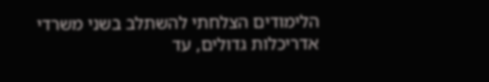הלימודים הצלחתי להשתלב בשני משרדי אדריכלות גדולים, עד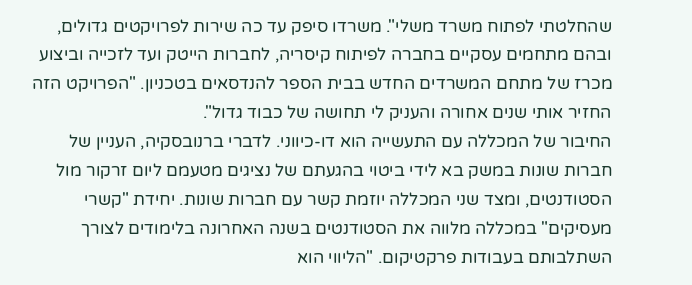שהחלטתי לפתוח משרד משלי". משרדו סיפק עד כה שירות לפרויקטים גדולים, ובהם מתחמים עסקיים בחברה לפיתוח קיסריה, לחברות הייטק ועד לזכייה וביצוע מכרז של מתחם המשרדים החדש בבית הספר להנדסאים בטכניון. "הפרויקט הזה החזיר אותי שנים אחורה והעניק לי תחושה של כבוד גדול".
החיבור של המכללה עם התעשייה הוא דו-כיווני. לדברי ברנובסקיה, העניין של חברות שונות במשק בא לידי ביטוי בהגעתם של נציגים מטעמם ליום זרקור מול הסטודנטים, ומצד שני המכללה יוזמת קשר עם חברות שונות. יחידת "קשרי מעסיקים" במכללה מלווה את הסטודנטים בשנה האחרונה בלימודים לצורך השתלבותם בעבודות פרקטיקום. "הליווי הוא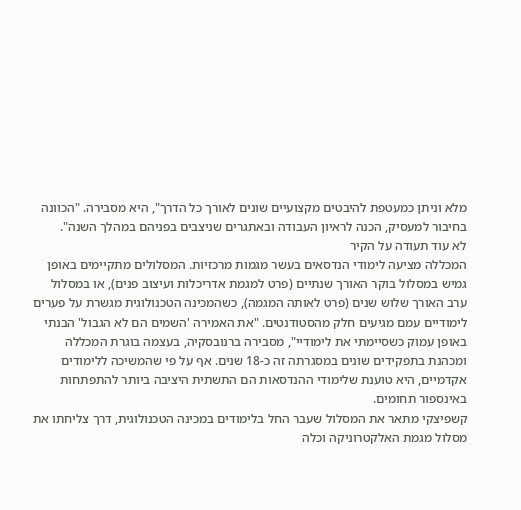מלא וניתן כמעטפת להיבטים מקצועיים שונים לאורך כל הדרך", היא מסבירה. "הכוונה בחיבור למעסיק, הכנה לראיון העבודה ובאתגרים שניצבים בפניהם במהלך השנה".
לא עוד תעודה על הקיר
המכללה מציעה לימודי הנדסאים בעשר מגמות מרכזיות. המסלולים מתקיימים באופן גמיש במסלול בוקר האורך שנתיים (פרט למגמת אדריכלות ועיצוב פנים), או במסלול ערב האורך שלוש שנים (פרט לאותה המגמה), כשהמכינה הטכנולוגית מגשרת על פערים לימודיים עמם מגיעים חלק מהסטודנטים. "את האמירה 'השמים הם לא הגבול' הבנתי באופן עמוק כשסיימתי את לימודיי", מסבירה ברנובסקיה, בעצמה בוגרת המכללה ומכהנת בתפקידים שונים במסגרתה זה כ-18 שנים. אף על פי שהמשיכה ללימודים אקדמיים, היא טוענת שלימודי ההנדסאות הם התשתית היציבה ביותר להתפתחות באינספור תחומים.
קשפיצקי מתאר את המסלול שעבר החל בלימודים במכינה הטכנולוגית, דרך צליחתו את מסלול מגמת האלקטרוניקה וכלה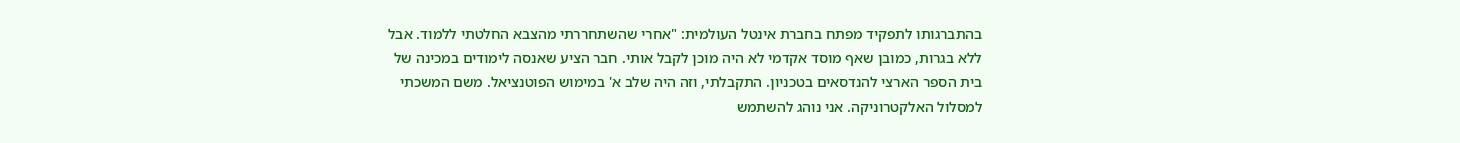בהתברגותו לתפקיד מפתח בחברת אינטל העולמית: "אחרי שהשתחררתי מהצבא החלטתי ללמוד. אבל ללא בגרות, כמובן שאף מוסד אקדמי לא היה מוכן לקבל אותי. חבר הציע שאנסה לימודים במכינה של בית הספר הארצי להנדסאים בטכניון. התקבלתי, וזה היה שלב א' במימוש הפוטנציאל. משם המשכתי למסלול האלקטרוניקה. אני נוהג להשתמש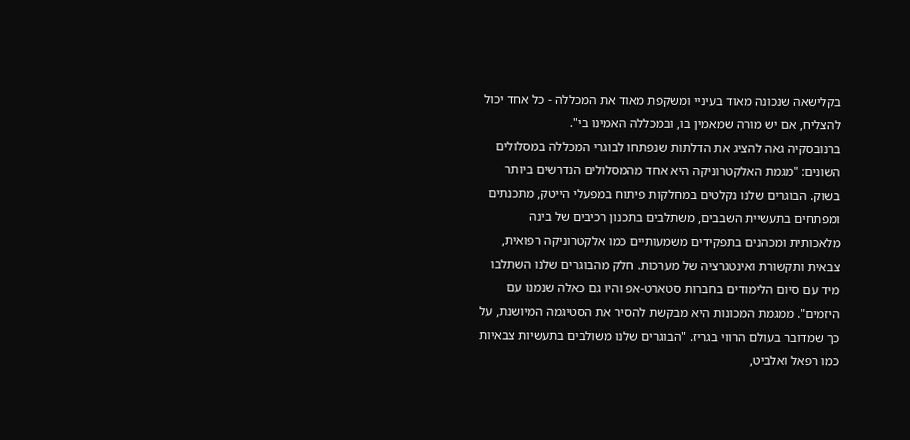בקלישאה שנכונה מאוד בעיניי ומשקפת מאוד את המכללה - כל אחד יכול להצליח, אם יש מורה שמאמין בו, ובמכללה האמינו בי".
ברנובסקיה גאה להציג את הדלתות שנפתחו לבוגרי המכללה במסלולים השונים: "מגמת האלקטרוניקה היא אחד מהמסלולים הנדרשים ביותר בשוק. הבוגרים שלנו נקלטים במחלקות פיתוח במפעלי הייטק, מתכנתים ומפתחים בתעשיית השבבים, משתלבים בתכנון רכיבים של בינה מלאכותית ומכהנים בתפקידים משמעותיים כמו אלקטרוניקה רפואית, צבאית ותקשורת ואינטגרציה של מערכות. חלק מהבוגרים שלנו השתלבו מיד עם סיום הלימודים בחברות סטארט-אפ והיו גם כאלה שנמנו עם היזמים". ממגמת המכונות היא מבקשת להסיר את הסטיגמה המיושנת, על כך שמדובר בעולם הרווי בגריז. "הבוגרים שלנו משולבים בתעשיות צבאיות כמו רפאל ואלביט,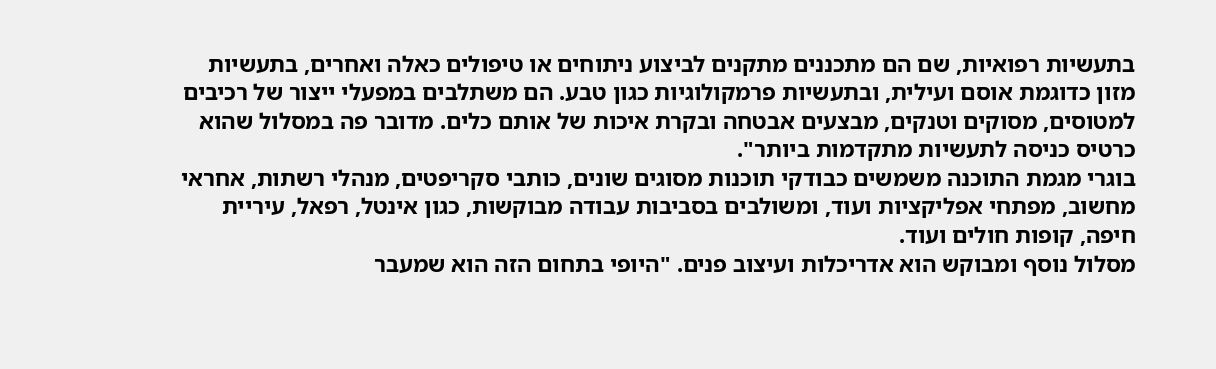בתעשיות רפואיות, שם הם מתכננים מתקנים לביצוע ניתוחים או טיפולים כאלה ואחרים, בתעשיות מזון כדוגמת אוסם ועילית, ובתעשיות פרמקולוגיות כגון טבע. הם משתלבים במפעלי ייצור של רכיבים למטוסים, מסוקים וטנקים, מבצעים אבטחה ובקרת איכות של אותם כלים. מדובר פה במסלול שהוא כרטיס כניסה לתעשיות מתקדמות ביותר".
בוגרי מגמת התוכנה משמשים כבודקי תוכנות מסוגים שונים, כותבי סקריפטים, מנהלי רשתות, אחראי מחשוב, מפתחי אפליקציות ועוד, ומשולבים בסביבות עבודה מבוקשות, כגון אינטל, רפאל, עיריית חיפה, קופות חולים ועוד.
מסלול נוסף ומבוקש הוא אדריכלות ועיצוב פנים. "היופי בתחום הזה הוא שמעבר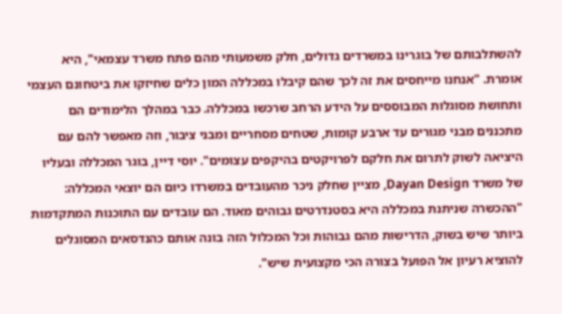להשתלבותם של בוגרינו במשרדים גדולים, חלק משמעותי מהם פתח משרד עצמאי", היא אומרת. "אנחנו מייחסים את זה לכך שהם קיבלו במכללה המון כלים שחיזקו את ביטחונם העצמי ותחושת מסוגלות המבוססים על הידע הרחב שרכשו במכללה. כבר במהלך הלימודים הם מתכננים מבני מגורים עד ארבע קומות, שטחים מסחריים ומבני ציבור, וזה מאפשר להם עם היציאה לשוק לתרום את חלקם לפרויקטים בהיקפים עצומים". יוסי דיין, בוגר המכללה ובעליו של משרד Dayan Design, מציין שחלק ניכר מהעובדים במשרדו כיום הם יוצאי המכללה: "ההכשרה שניתנת במכללה היא בסטנדרטים גבוהים מאוד. הם עובדים עם התוכנות המתקדמות ביותר שיש בשוק, הדרישות מהם גבוהות וכל המכלול הזה בונה אותם כהנדסאים המסוגלים להוציא רעיון אל הפועל בצורה הכי מקצועית שיש".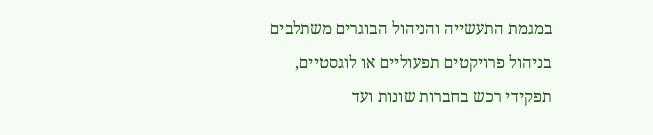במגמת התעשייה והניהול הבוגרים משתלבים בניהול פרויקטים תפעוליים או לוגסטיים, תפקידי רכש בחברות שונות ועד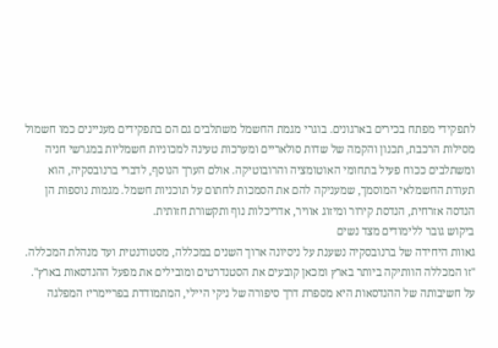לתפקידי מפתח בכירים בארגונים. בוגרי מגמת החשמל משתלבים גם הם בתפקידים מעניינים כמו חשמול מסילות הרכבת, תכנון והקמה של שדות סולאריים ומערכות טעינה למכוניות חשמליות במגרשי חניה ומשתלבים ככוח פעיל בתחומי האוטומציה והרובוטיקה. אולם הערך הנוסף, לדברי ברנובסקיה, הוא תעודת החשמלאי המוסמך, שמעניקה להם את הסמכות לחתום על תוכניות חשמל. מגמות נוספות הן הנדסה אזרחית, הנדסת קירור ומיזוג אוויר, אדריכלות נוף ותקשורת חזותית.
ביקוש גובר ללימודים מצד נשים
גאוות היחידה של ברנובסקיה נשענת על ניסיונה ארוך השנים במכללה, מסטודנטית ועד מנהלת המכללה. "זו המכללה הוותיקה ביותר בארץ ומכאן קובעים את הסטנדרטים ומובילים את מפעל ההנדסאות בארץ". על חשיבותה של ההנדסאות היא מספרת דרך סיפורה של ניקי היילי, המתמודדת בפריימריז המפלגה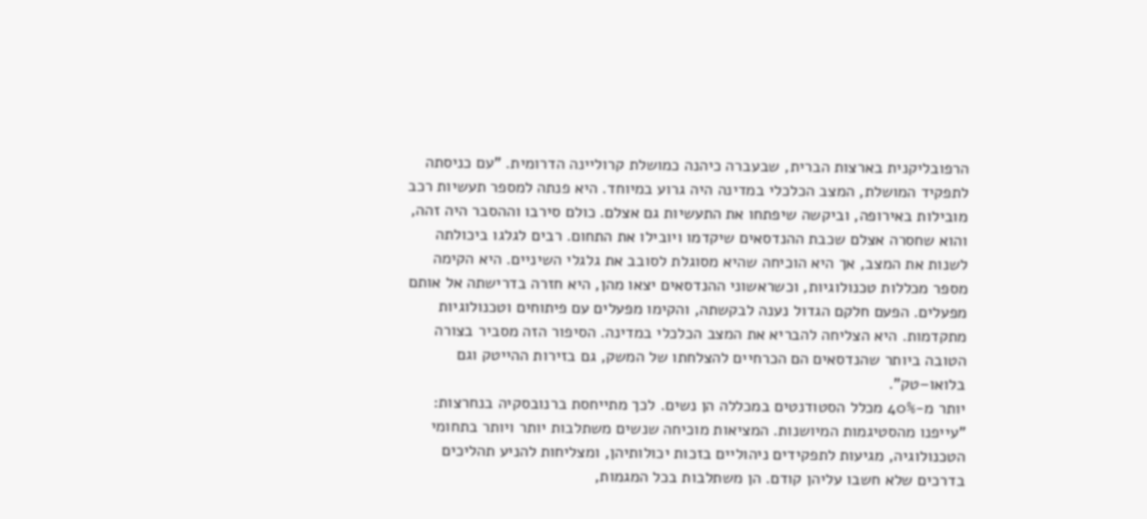הרפובליקנית בארצות הברית, שבעברה כיהנה כמושלת קרוליינה הדרומית. "עם כניסתה לתפקיד המושלת, המצב הכלכלי במדינה היה גרוע במיוחד. היא פנתה למספר תעשיות רכב מובילות באירופה, וביקשה שיפתחו את התעשיות גם אצלם. כולם סירבו וההסבר היה זהה, והוא שחסרה אצלם שכבת ההנדסאים שיקדמו ויובילו את התחום. רבים לגלגו ביכולתה לשנות את המצב, אך היא הוכיחה שהיא מסוגלת לסובב את גלגלי השיניים. היא הקימה מספר מכללות טכנולוגיות, וכשראשוני ההנדסאים יצאו מהן, היא חזרה בדרישתה אל אותם מפעלים. הפעם חלקם הגדול נענה לבקשתה, והקימו מפעלים עם פיתוחים וטכנולוגיות מתקדמות. היא הצליחה להבריא את המצב הכלכלי במדינה. הסיפור הזה מסביר בצורה הטובה ביותר שהנדסאים הם הכרחיים להצלחתו של המשק, גם בזירות ההייטק וגם בלואו–טק".
יותר מ-40% מכלל הסטודנטים במכללה הן נשים. לכך מתייחסת ברנובסקיה בנחרצות: "עייפנו מהסטיגמות המיושנות. המציאות מוכיחה שנשים משתלבות יותר ויותר בתחומי הטכנולוגיה, מגיעות לתפקידים ניהוליים בזכות יכולותיהן, ומצליחות להניע תהליכים בדרכים שלא חשבו עליהן קודם. הן משתלבות בכל המגמות,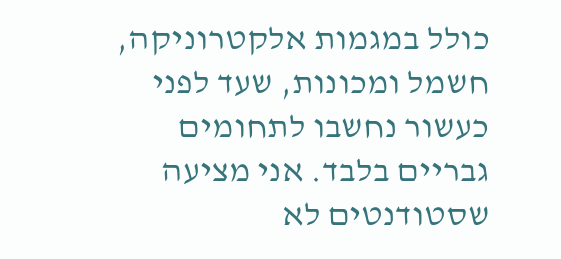כולל במגמות אלקטרוניקה, חשמל ומכונות, שעד לפני כעשור נחשבו לתחומים גבריים בלבד. אני מציעה שסטודנטים לא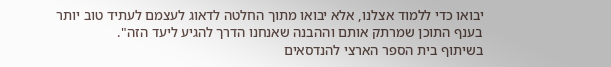יבואו כדי ללמוד אצלנו, אלא יבואו מתוך החלטה לדאוג לעצמם לעתיד טוב יותר בענף התוכן שמרתק אותם וההבנה שאנחנו הדרך להגיע ליעד הזה".
בשיתוף בית הספר הארצי להנדסאים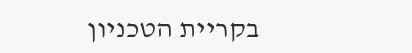בקריית הטכניון